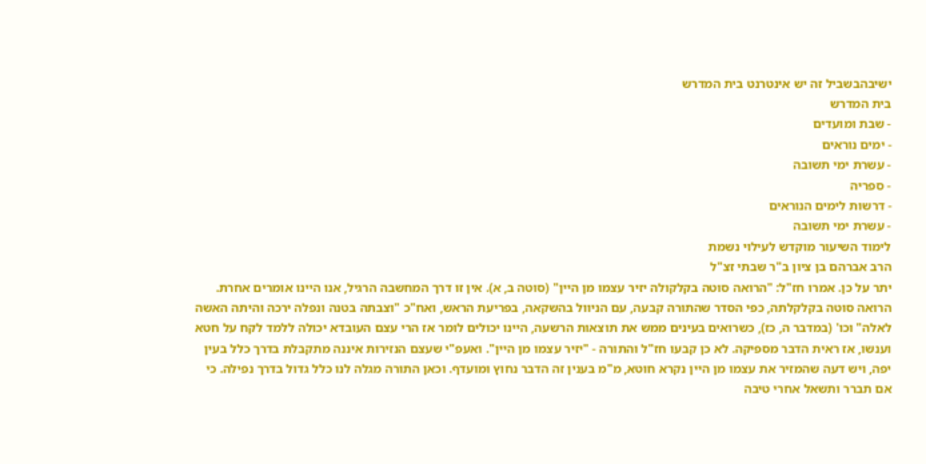ישיבהבשביל זה יש אינטרנט בית המדרש
בית המדרש
- שבת ומועדים
- ימים נוראים
- עשרת ימי תשובה
- ספריה
- דרשות לימים הנוראים
- עשרת ימי תשובה
לימוד השיעור מוקדש לעילוי נשמת
הרב אברהם בן ציון ב"ר שבתי זצ"ל
יתר על כן. אמרו חז"ל: "הרואה סוטה בקלקולה יזיר עצמו מן היין" (סוטה ב, א). אין זו דרך המחשבה הרגיל, אנו היינו אומרים אחרת. הרואה סוטה בקלקלתה, כפי הסדר שהתורה קבעה, עם הניוול בהשקאה, בפריעת הראש, ואח"כ "וצבתה בטנה ונפלה ירכה והיתה האשה לאלה" וכו' (במדבר ה, כז), כשרואים בעינים ממש את תוצאות הרשעה, היינו יכולים לומר אז הרי עצם העובדא יכולה ללמד לקח על חטא וענשו, אז ראית הדבר מספיקה. לא כן קבעו חז"ל והתורה - "יזיר עצמו מן היין". ואעפ"י שעצם הנזירות איננה מתקבלת בדרך כלל בעין יפה, ויש דעה שהמזיר את עצמו מן היין נקרא חוטא, מ"מ בענין זה הדבר נחוץ ומועדף. וכאן התורה מגלה לנו כלל גדול בדרך נפילה. כי אם תברר ותשאל אחרי טיבה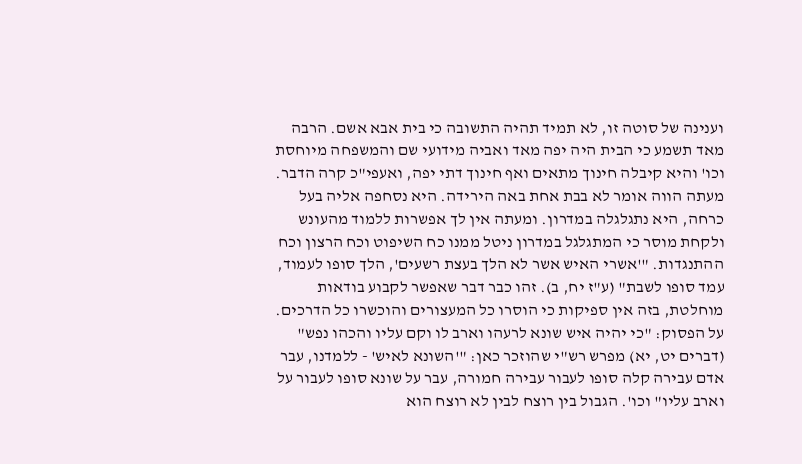וענינה של סוטה זו, לא תמיד תהיה התשובה כי בית אבא אשם. הרבה מאד תשמע כי הבית היה יפה מאד ואביה מידועי שם והמשפחה מיוחסת וכו' והיא קיבלה חינוך מתאים ואף חינוך דתי יפה, ואעפי"כ קרה הדבר. מעתה הווה אומר לא בבת אחת באה הירידה. היא נסחפה אליה בעל כרחה, היא נתגלגלה במדרון. ומעתה אין לך אפשרות ללמוד מהעונש ולקחת מוסר כי המתגלגל במדרון ניטל ממנו כח השיפוט וכח הרצון וכח ההתנגדות. "'אשרי האיש אשר לא הלך בעצת רשעים', הלך סופו לעמוד, עמד סופו לשבת" (ע"ז יח, ב). זהו כבר דבר שאפשר לקבוע בודאות מוחלטת, בזה אין ספיקות כי הוסרו כל המעצורים והוכשרו כל הדרכים. על הפסוק: "כי יהיה איש שונא לרעהו וארב לו וקם עליו והכהו נפש" (דברים יט, יא) מפרש רש"י שהוזכר כאן: "'השונא לאיש' - ללמדנו, עבר אדם עבירה קלה סופו לעבור עבירה חמורה, עבר על שונא סופו לעבור על וארב עליו" וכו'. הגבול בין רוצח לבין לא רוצח הוא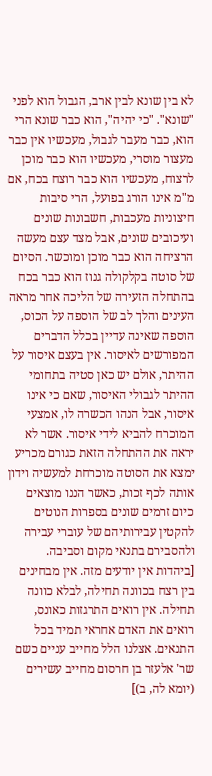לא בין שונא לבין ארב, הגבול הוא לפני "שונא". "כי יהיה", הוא כבר שונא הרי הוא, כבר מעבר לגבול, מעכשיו אין כבר מעצור מוסרי, מעכשיו הוא כבר מוכן לרצוח, מעכשיו הוא כבר רוצח בכח, אם מ"מ אינו הורג בפועל, הרי סיבות חיצוניות מעכבות, חשבונות שונים ועיכובים שונים, אבל מצד עצם מעשה הרציחה הוא כבר מוכן ומוכשר. הסיום של סוטה בקלקולה גנוז הוא כבר בכח בהתחלה הזעירה של הליכה אחר מראה העינים והלך לב של הוספה על הכוס, הוספה שאינה עדיין בכלל הדברים המפורשים לאיסור. אין בעצם איסור על ההיתר, אולם יש כאן סטיה בתחומי ההיתר לגבולי האיסור, שאם כי אינו איסור, אבל הנהו הכשרה לו, אמצעי המוכרח להביא לידי איסור. אשר לא יראה את ההתחלה הזאת כגורם מכריע ימצא את הסוטה מוכרחת למעשיה וידון אותה לכף זכות, כאשר הננו מוצאים כיום זרמים שונים בספרות הנוטים להקטין עבירותיהם של עוברי עבירה ולהסבירם בתנאי מקום וסביבה.
[ביהדות אין יודעים מזה. אין מבחינים בין רצח בכוונה תחילה, לבלא כוונה תחילה. אין רואים התרגזות כאונס, רואים את האדם אחראי תמיד בכל התנאים. אצלנו הלל מחייב עניים כשם שר' אלעזר בן חרסום מחייב עשירים (יומא לה, ב)]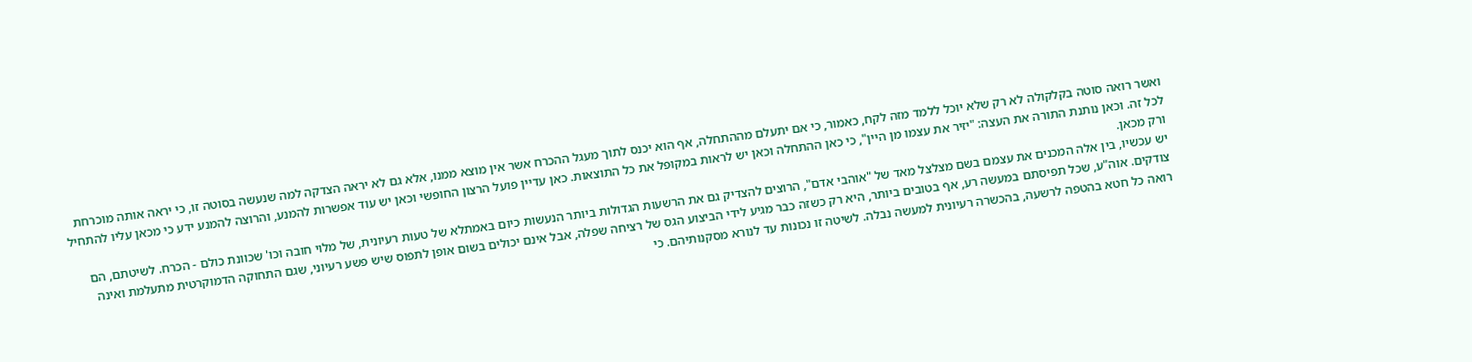ואשר רואה סוטה בקלקולה לא רק שלא יוכל ללמד מזה לקח, כאמור, כי אם יתעלם מההתחלה, אף הוא יכנס לתוך מעגל ההכרח אשר אין מוצא ממנו, אלא גם לא יראה הצדקה למה שנעשה בסוטה זו, כי יראה אותה מוכרחת לכל זה. וכאן נותנת התורה את העצה: "יזיר את עצמו מן היין", כי כאן ההתחלה וכאן יש לראות במקופל את כל התוצאות. כאן עדיין פועל הרצון החופשי וכאן יש עוד אפשרות להמנע, והרוצה להמנע ידע כי מכאן עליו להתחיל ורק מכאן.
יש עכשיו, בין אלה המכנים את עצמם בשם מצלצל מאד של "אוהבי אדם", הרוצים להצדיק גם את הרשעות הגדולות ביותר הנעשות כיום באמתלא של טעות רעיונית, של מלוי חובה וכו' שכוונת כולם - הכרח. לשיטתם, הם צודקים. אוה"ע, שכל תפיסתם במעשה רע, אף בטובים ביותר, היא רק כשזה כבר מגיע לידי הביצוע הגס של רציחה שפלה, אבל אינם יכולים בשום אופן לתפוס שיש פשע רעיוני, שגם התחוקה הדמוקרטית מתעלמת ואינה רואה כל חטא בהטפה לרשעה, בהכשרה רעיונית למעשה נבלה. לשיטה זו נכונות עד לנורא מסקנותיהם. כי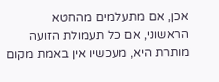אכן, אם מתעלמים מהחטא הראשוני, אם כל תעמולת הזועה מותרת היא, מעכשיו אין באמת מקום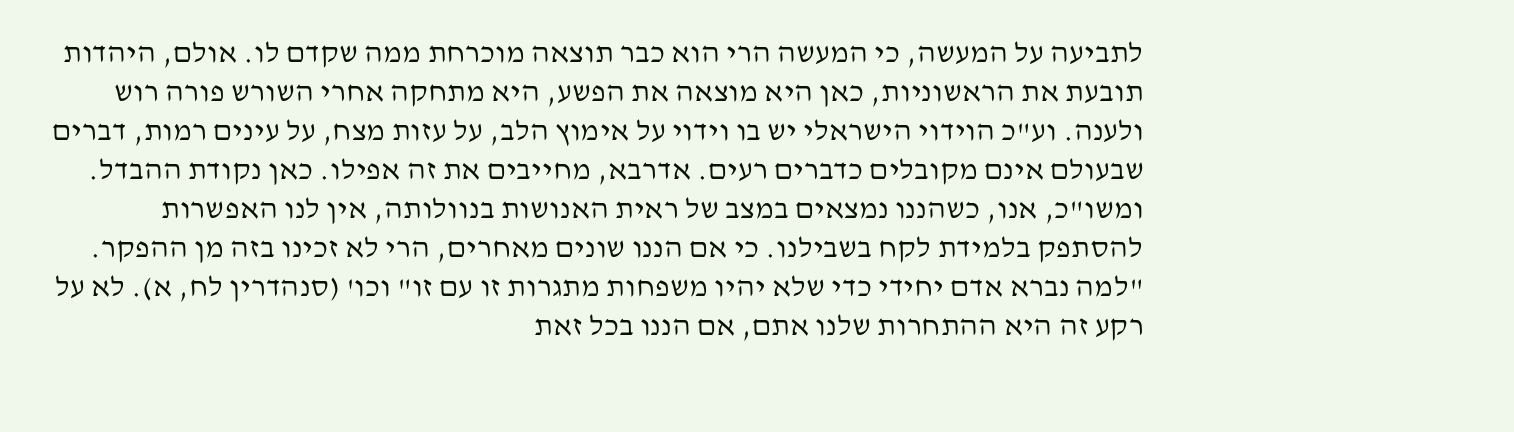לתביעה על המעשה, כי המעשה הרי הוא כבר תוצאה מוכרחת ממה שקדם לו. אולם, היהדות תובעת את הראשוניות, כאן היא מוצאה את הפשע, היא מתחקה אחרי השורש פורה רוש ולענה. וע"כ הוידוי הישראלי יש בו וידוי על אימוץ הלב, על עזות מצח, על עינים רמות, דברים שבעולם אינם מקובלים כדברים רעים. אדרבא, מחייבים את זה אפילו. כאן נקודת ההבדל.
ומשו"כ, אנו, כשהננו נמצאים במצב של ראית האנושות בנוולותה, אין לנו האפשרות להסתפק בלמידת לקח בשבילנו. כי אם הננו שונים מאחרים, הרי לא זכינו בזה מן ההפקר. "למה נברא אדם יחידי כדי שלא יהיו משפחות מתגרות זו עם זו" וכו' (סנהדרין לח, א). לא על רקע זה היא ההתחרות שלנו אתם, אם הננו בכל זאת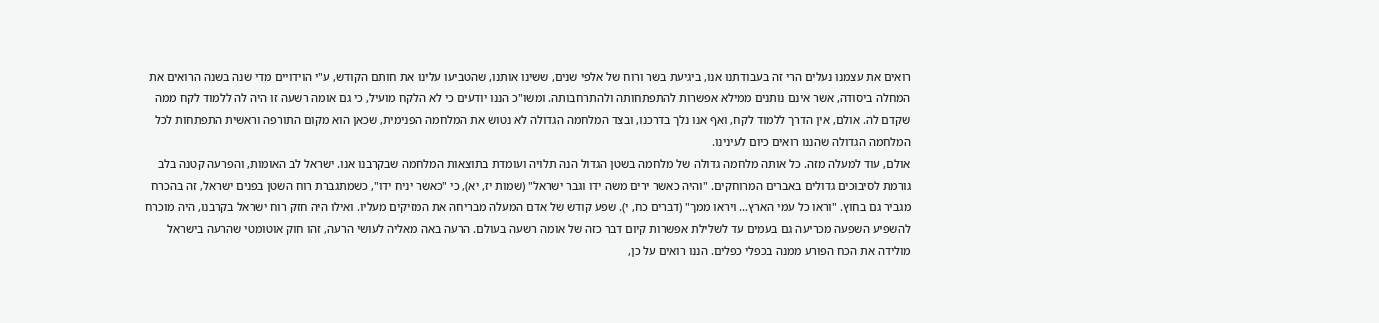רואים את עצמנו נעלים הרי זה בעבודתנו אנו, ביגיעת בשר ורוח של אלפי שנים, ששינו אותנו, שהטביעו עלינו את חותם הקודש, ע"י הוידויים מדי שנה בשנה הרואים את המחלה ביסודה, אשר אינם נותנים ממילא אפשרות להתפתחותה ולהתרחבותה. ומשו"כ הננו יודעים כי לא הלקח מועיל, כי גם אומה רשעה זו היה לה ללמוד לקח ממה שקדם לה. אולם, אין הדרך ללמוד לקח, ואף אנו נלך בדרכנו, ובצד המלחמה הגדולה לא נטוש את המלחמה הפנימית, שכאן הוא מקום התורפה וראשית התפתחות לכל המלחמה הגדולה שהננו רואים כיום לעינינו.
אולם, עוד למעלה מזה. כל אותה מלחמה גדולה של מלחמה בשטן הגדול הנה תלויה ועומדת בתוצאות המלחמה שבקרבנו אנו. ישראל לב האומות, והפרעה קטנה בלב גורמת לסיבוכים גדולים באברים המרוחקים. "והיה כאשר ירים משה ידו וגבר ישראל" (שמות יז, יא), כי "כאשר יניח ידו", כשמתגברת רוח השטן בפנים ישראל, זה בהכרח מגביר גם בחוץ. "וראו כל עמי הארץ... ויראו ממך" (דברים כח, י). שפע קודש של אדם המעלה מבריחה את המזיקים מעליו. ואילו היה חזק רוח ישראל בקרבנו, היה מוכרח להשפיע השפעה מכריעה גם בעמים עד לשלילת אפשרות קיום דבר כזה של אומה רשעה בעולם. הרעה באה מאליה לעושי הרעה, זהו חוק אוטומטי שהרעה בישראל מולידה את הכח הפורע ממנה בכפלי כפלים. הננו רואים על כן,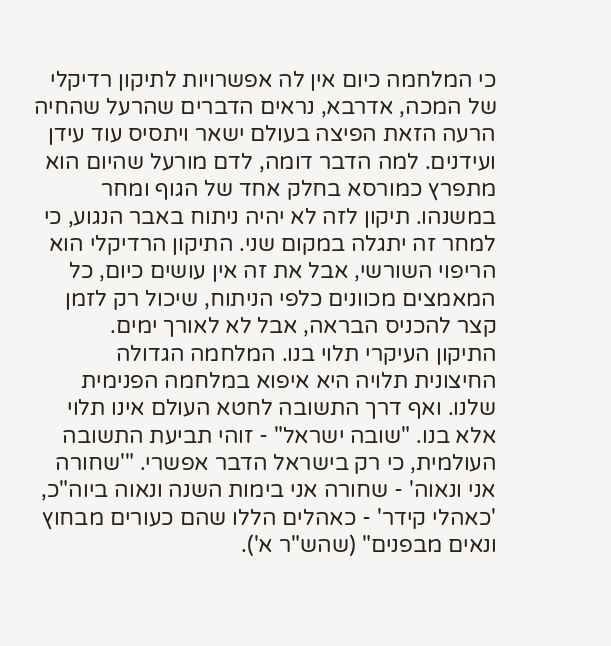כי המלחמה כיום אין לה אפשרויות לתיקון רדיקלי של המכה, אדרבא, נראים הדברים שהרעל שהחיה הרעה הזאת הפיצה בעולם ישאר ויתסיס עוד עידן ועידנים. למה הדבר דומה, לדם מורעל שהיום הוא מתפרץ כמורסא בחלק אחד של הגוף ומחר במשנהו. תיקון לזה לא יהיה ניתוח באבר הנגוע, כי למחר זה יתגלה במקום שני. התיקון הרדיקלי הוא הריפוי השורשי, אבל את זה אין עושים כיום, כל המאמצים מכוונים כלפי הניתוח, שיכול רק לזמן קצר להכניס הבראה, אבל לא לאורך ימים.
התיקון העיקרי תלוי בנו. המלחמה הגדולה החיצונית תלויה היא איפוא במלחמה הפנימית שלנו. ואף דרך התשובה לחטא העולם אינו תלוי אלא בנו. "שובה ישראל" - זוהי תביעת התשובה העולמית, כי רק בישראל הדבר אפשרי. "'שחורה אני ונאוה' - שחורה אני בימות השנה ונאוה ביוה"כ, 'כאהלי קידר' - כאהלים הללו שהם כעורים מבחוץ ונאים מבפנים" (שהש"ר א').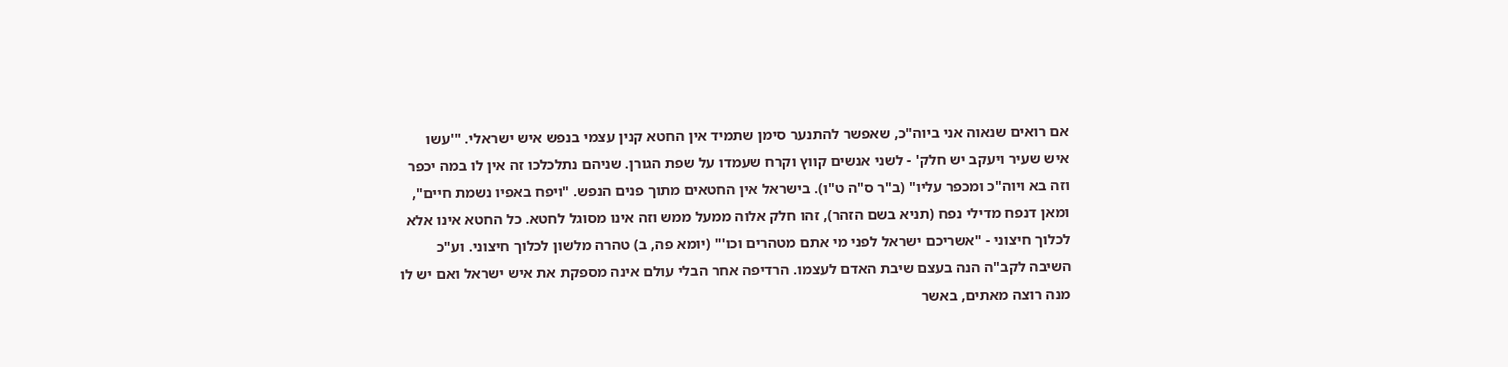אם רואים שנאוה אני ביוה"כ, שאפשר להתנער סימן שתמיד אין החטא קנין עצמי בנפש איש ישראלי. "'עשו איש שעיר ויעקב יש חלק' - לשני אנשים קווץ וקרח שעמדו על שפת הגורן. שניהם נתלכלכו זה אין לו במה יכפר וזה בא ויוה"כ ומכפר עליו" (ב"ר ס"ה ט"ו). בישראל אין החטאים מתוך פנים הנפש. "ויפח באפיו נשמת חיים", ומאן דנפח מדילי נפח (תניא בשם הזהר), זהו חלק אלוה ממעל ממש וזה אינו מסוגל לחטא. כל החטא אינו אלא לכלוך חיצוני - "אשריכם ישראל לפני מי אתם מטהרים וכו'" (יומא פה, ב) טהרה מלשון לכלוך חיצוני. וע"כ השיבה לקב"ה הנה בעצם שיבת האדם לעצמו. הרדיפה אחר הבלי עולם אינה מספקת את איש ישראל ואם יש לו מנה רוצה מאתים, באשר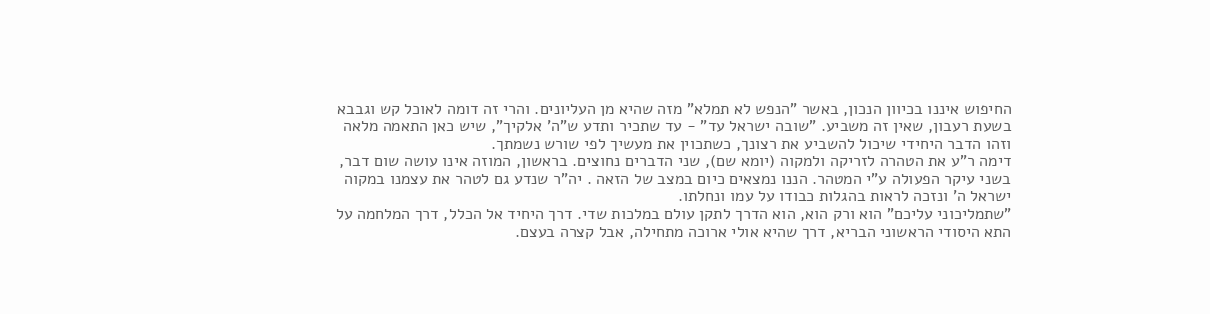החיפוש איננו בכיוון הנכון, באשר "הנפש לא תמלא" מזה שהיא מן העליונים. והרי זה דומה לאוכל קש וגבבא בשעת רעבון, שאין זה משביע. "שובה ישראל עד" - עד שתכיר ותדע ש"ה' אלקיך", שיש כאן התאמה מלאה וזהו הדבר היחידי שיכול להשביע את רצונך, כשתכוין את מעשיך לפי שורש נשמתך.
דימה ר"ע את הטהרה לזריקה ולמקוה (יומא שם), שני הדברים נחוצים. בראשון, המוזה אינו עושה שום דבר, בשני עיקר הפעולה ע"י המטהר. הננו נמצאים כיום במצב של הזאה . יה"ר שנדע גם לטהר את עצמנו במקוה ישראל ה' ונזכה לראות בהגלות כבודו על עמו ונחלתו.
"שתמליכוני עליכם" הוא ורק הוא, הוא הדרך לתקן עולם במלכות שדי. דרך היחיד אל הכלל, דרך המלחמה על התא היסודי הראשוני הבריא, דרך שהיא אולי ארוכה מתחילה, אבל קצרה בעצם.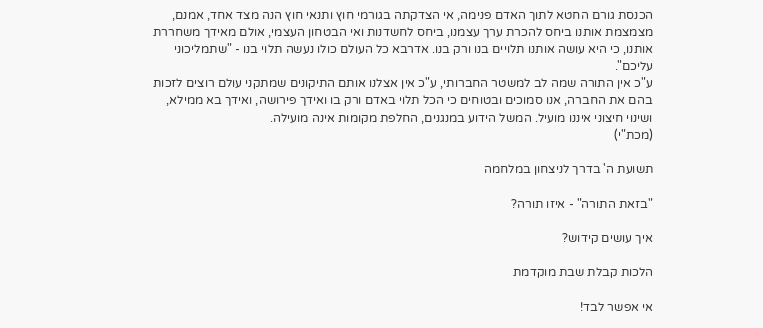הכנסת גורם החטא לתוך האדם פנימה, אי הצדקתה בגורמי חוץ ותנאי חוץ הנה מצד אחד, אמנם, מצמצמת אותנו ביחס להכרת ערך עצמנו, ביחס לחשדנות ואי הבטחון העצמי, אולם מאידך משחררת אותנו, כי היא עושה אותנו תלויים בנו ורק בנו. אדרבא כל העולם כולו נעשה תלוי בנו - "שתמליכוני עליכם".
ע"כ אין התורה שמה לב למשטר החברותי, ע"כ אין אצלנו אותם התיקונים שמתקני עולם רוצים לזכות בהם את החברה, אנו סמוכים ובטוחים כי הכל תלוי באדם ורק בו ואידך פירושה, ואידך בא ממילא, ושינוי חיצוני איננו מועיל. המשל הידוע במנגנים, החלפת מקומות אינה מועילה.
(מכת"י)

תשועת ה' בדרך לניצחון במלחמה

"בזאת התורה" - איזו תורה?

איך עושים קידוש?

הלכות קבלת שבת מוקדמת

אי אפשר לבד!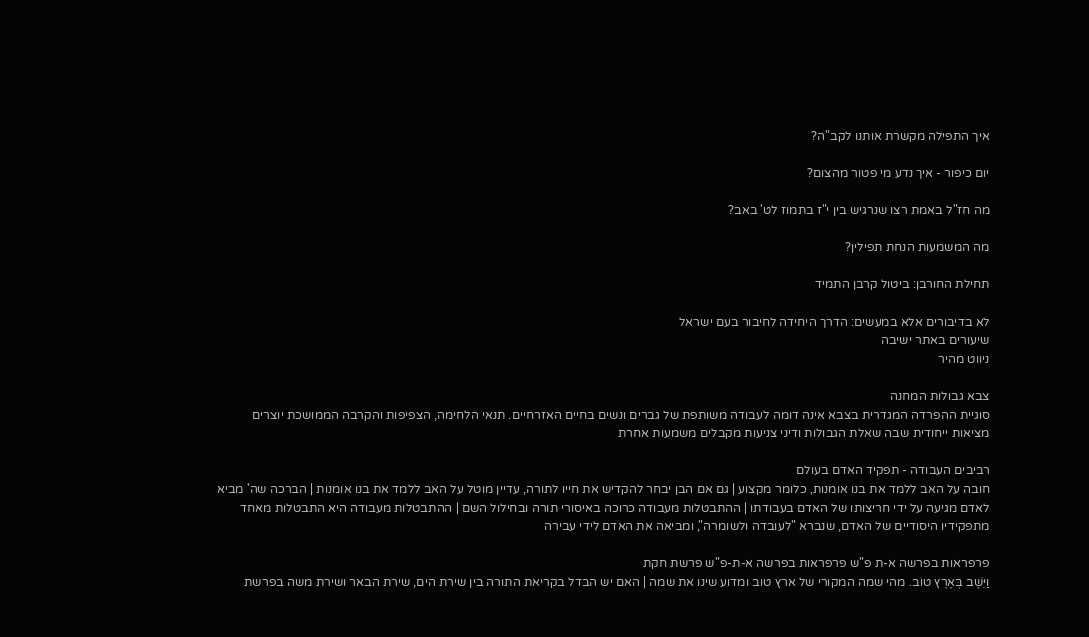איך התפילה מקשרת אותנו לקב"ה?

יום כיפור - איך נדע מי פטור מהצום?

מה חז"ל באמת רצו שנרגיש בין י"ז בתמוז לט' באב?

מה המשמעות הנחת תפילין?

תחילת החורבן: ביטול קרבן התמיד

לא בדיבורים אלא במעשים: הדרך היחידה לחיבור בעם ישראל
שיעורים באתר ישיבה
ניווט מהיר

צבא גבולות המחנה
סוגיית ההפרדה המגדרית בצבא אינה דומה לעבודה משותפת של גברים ונשים בחיים האזרחיים. תנאי הלחימה, הצפיפות והקרבה הממושכת יוצרים מציאות ייחודית שבה שאלת הגבולות ודיני צניעות מקבלים משמעות אחרת

רביבים העבודה - תפקיד האדם בעולם
חובה על האב ללמד את בנו אומנות, כלומר מקצוע | גם אם הבן יבחר להקדיש את חייו לתורה, עדיין מוטל על האב ללמד את בנו אומנות | הברכה שה' מביא לאדם מגיעה על ידי חריצותו של האדם בעבודתו | ההתבטלות מעבודה כרוכה באיסורי תורה ובחילול השם | ההתבטלות מעבודה היא התבטלות מאחד מתפקידיו היסודיים של האדם, שנברא "לעובדה ולשומרה", ומביאה את האדם לידי עבירה

פרפראות בפרשה א-ת פ"ש פרפראות בפרשה א-ת-פ"ש פרשת חקת
וַיֵּשֶׁב בְּאֶרֶץ טוֹב. מהי שמה המקורי של ארץ טוב ומדוע שינו את שמה | האם יש הבדל בקריאת התורה בין שירת הים, שירת הבאר ושירת משה בפרשת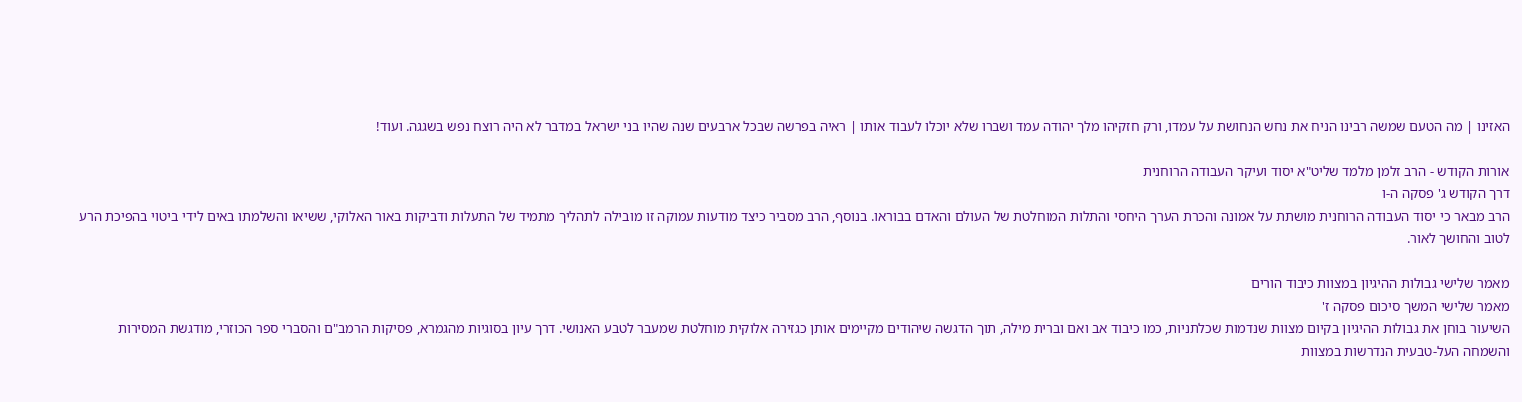האזינו | מה הטעם שמשה רבינו הניח את נחש הנחושת על עמדו, ורק חזקיהו מלך יהודה עמד ושברו שלא יוכלו לעבוד אותו | ראיה בפרשה שבכל ארבעים שנה שהיו בני ישראל במדבר לא היה רוצח נפש בשגגה. ועוד!

אורות הקודש - הרב זלמן מלמד שליט"א יסוד ועיקר העבודה הרוחנית
דרך הקודש ג' פסקה ה-ו
הרב מבאר כי יסוד העבודה הרוחנית מושתת על אמונה והכרת הערך היחסי והתלות המוחלטת של העולם והאדם בבוראו. בנוסף, הרב מסביר כיצד מודעות עמוקה זו מובילה לתהליך מתמיד של התעלות ודביקות באור האלוקי, ששיאו והשלמתו באים לידי ביטוי בהפיכת הרע לטוב והחושך לאור.

מאמר שלישי גבולות ההיגיון במצוות כיבוד הורים
מאמר שלישי המשך סיכום פסקה ז'
השיעור בוחן את גבולות ההיגיון בקיום מצוות שנדמות שכלתניות, כמו כיבוד אב ואם וברית מילה, תוך הדגשה שיהודים מקיימים אותן כגזירה אלוקית מוחלטת שמעבר לטבע האנושי. דרך עיון בסוגיות מהגמרא, פסיקות הרמב"ם והסברי ספר הכוזרי, מודגשת המסירות והשמחה העל-טבעית הנדרשות במצוות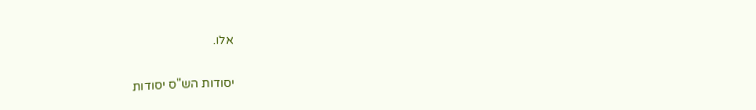אלו.

יסודות הש"ס יסודות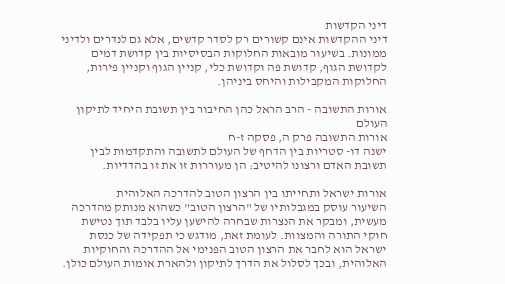דיני הקדשות
דיני ההקדשות אינם קשורים רק לסדר קדשים, אלא גם לנדרים ולדיני ממונות. בשיעור מובאות החלוקות הבסיסיות בין קדושת דמים לקדושת הגוף, קדושת פה וקדושת כלי, קניין הגוף וקניין פירות, החלוקות המקבילות והיחס ביניהן.

אורות התשובה - הרב הראל כהן החיבור בין תשובת היחיד לתיקון העולם
אורות התשובה פרק ה, פסקה ז-ח
ישנה דו- סטריות בין הדחף של העולם לתשובה והתקדמות לבין תשובת האדם ורצונו להיטיב: הן מעוררות זו את זו בהדדיות.

אורות ישראל ותחייתו בין הרצון הטוב להדרכה האלוהית
השיעור עוסק במגבלותיו של "הרצון הטוב" כשהוא מנותק מהדרכה מעשית, ומבקר את הנצרות שבחרה להישען עליו בלבד תוך נטישת חוקי התורה והמצוות. לעומת זאת, מודגש כי תפקידה של כנסת ישראל הוא לחבר את הרצון הטוב הפנימי אל ההדרכה והחוקיות האלוהית, ובכך לסלול את הדרך לתיקון ולהארת אומות העולם כולן.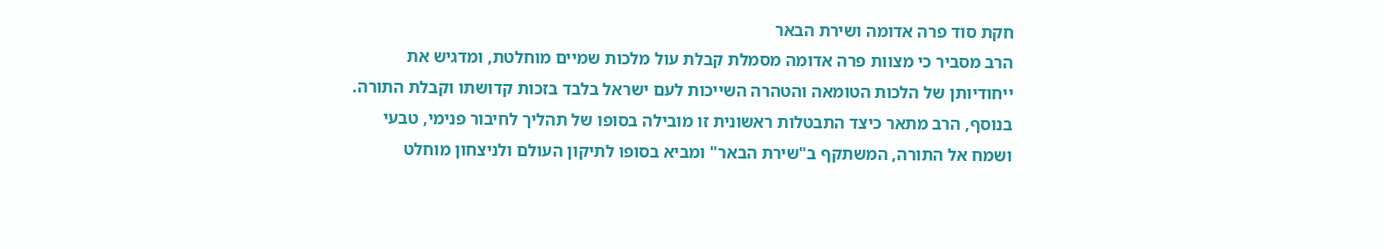חקת סוד פרה אדומה ושירת הבאר
הרב מסביר כי מצוות פרה אדומה מסמלת קבלת עול מלכות שמיים מוחלטת, ומדגיש את ייחודיותן של הלכות הטומאה והטהרה השייכות לעם ישראל בלבד בזכות קדושתו וקבלת התורה. בנוסף, הרב מתאר כיצד התבטלות ראשונית זו מובילה בסופו של תהליך לחיבור פנימי, טבעי ושמח אל התורה, המשתקף ב"שירת הבאר" ומביא בסופו לתיקון העולם ולניצחון מוחלט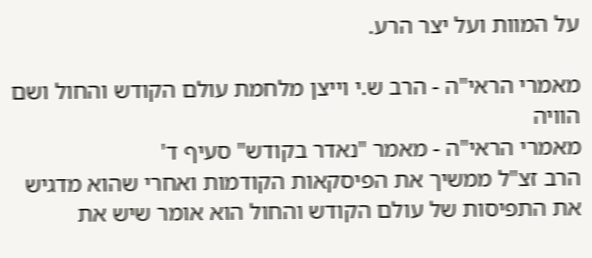על המוות ועל יצר הרע.

מאמרי הראי"ה - הרב ש.י וייצן מלחמת עולם הקודש והחול ושם הוויה
מאמרי הראי"ה - מאמר "נאדר בקודש" סעיף ד'
הרב זצ"ל ממשיך את הפיסקאות הקודמות ואחרי שהוא מדגיש את התפיסות של עולם הקודש והחול הוא אומר שיש את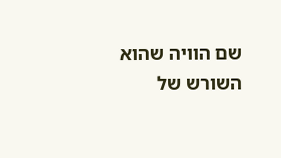שם הוויה שהוא השורש של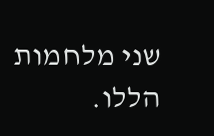שני מלחמות הללו.